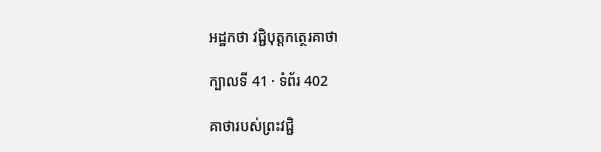អដ្ឋកថា វជ្ជិបុត្តកត្ថេរគាថា

ក្បាលទី 41 · ទំព័រ 402

គាថារបស់ព្រះវជ្ជិ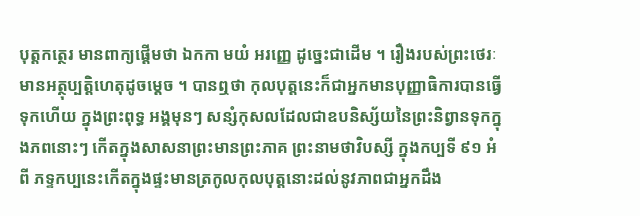បុត្តកត្ថេរ មានពាក្យផ្តើមថា ឯកកា មយំ អរញ្ញេ ដូច្នេះជាដើម ។ រឿងរបស់ព្រះថេរៈមានអត្ថុប្បត្តិហេតុដូចម្តេច ។ បានឮថា កុលបុត្តនេះក៏ជាអ្នកមានបុញ្ញាធិការបានធ្វើទុកហើយ ក្នុងព្រះពុទ្ធ អង្គមុនៗ សន្សំកុសលដែលជាឧបនិស្ស័យនៃព្រះនិព្វានទុកក្នុងភពនោះៗ កើតក្នុងសាសនាព្រះមានព្រះភាគ ព្រះនាមថាវិបស្សី ក្នុងកប្បទី ៩១ អំពី ភទ្ទកប្បនេះកើតក្នុងផ្ទះមានត្រកូលកុលបុត្តនោះដល់នូវភាពជាអ្នកដឹង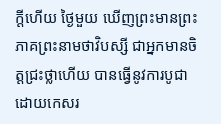ក្តីហើយ ថ្ងៃមួយ ឃើញព្រះមានព្រះភាគព្រះនាមថាវិបស្សី ជាអ្នកមានចិត្តជ្រះថ្លាហើយ បានធ្វើនូវការបូជាដោយកេសរ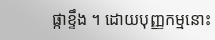ផ្កាខ្ទឹង ។ ដោយបុញ្ញកម្មនោះ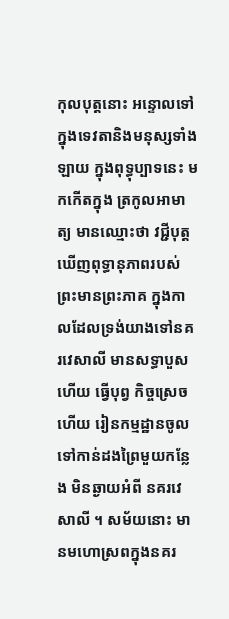កុលបុត្តនោះ អន្ទោលទៅក្នុងទេវតានិងមនុស្សទាំងឡាយ ក្នុងពុទ្ធុប្បាទនេះ មកកើតក្នុង ត្រកូលអាមាត្យ មានឈ្មោះថា វជ្ជីបុត្ត ឃើញពុទ្ធានុភាពរបស់ព្រះមានព្រះភាគ ក្នុងកាលដែលទ្រង់យាងទៅនគរវេសាលី មានសទ្ធាបួសហើយ ធ្វើបុព្វ កិច្ចស្រេចហើយ រៀនកម្មដ្ឋានចូលទៅកាន់ដងព្រៃមួយកន្លែង មិនឆ្ងាយអំពី នគរវេសាលី ។ សម័យនោះ មានមហោស្រពក្នុងនគរ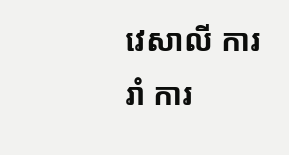វេសាលី ការរាំ ការ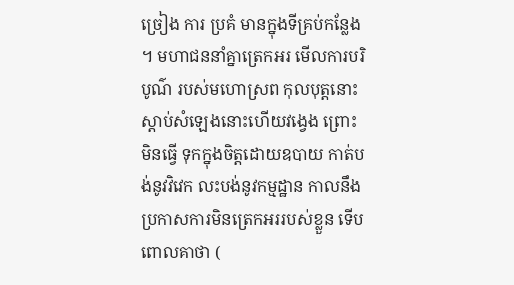ច្រៀង ការ ប្រគំ មានក្នុងទីគ្រប់កន្លែង ។ មហាជននាំគ្នាត្រេកអរ មើលការបរិបូណ៌ របស់មហោស្រព កុលបុត្តនោះស្តាប់សំឡេងនោះហើយវង្វេង ព្រោះមិនធ្វើ ទុកក្នុងចិត្តដោយឧបាយ កាត់បង់នូវវិវេក លះបង់នូវកម្មដ្ឋាន កាលនឹងប្រកាសការមិនត្រេកអររបស់ខ្លួន ទើបពោលគាថា (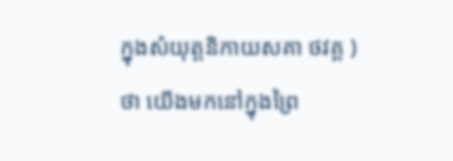ក្នុងសំយុត្តនិកាយសគា ថវគ្គ ) ថា យើងមកនៅក្នុងព្រៃ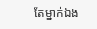តែម្នាក់ឯង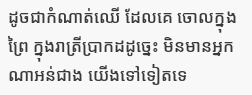ដូចជាកំណាត់ឈើ ដែលគេ ចោលក្នុងព្រៃ ក្នុងរាត្រីប្រាកដដូច្នេះ មិនមានអ្នកណាអន់ជាង យើងទៅទៀតទេ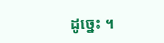ដូច្នេះ ។